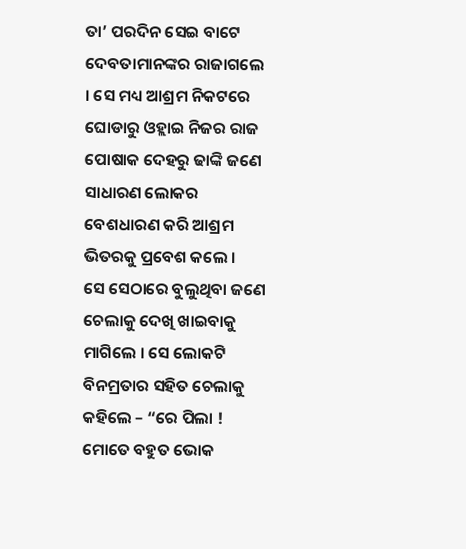ତା’ ପରଦିନ ସେଇ ବାଟେ ଦେବତାମାନଙ୍କର ରାଜାଗଲେ । ସେ ମଧ୍ୟ ଆଶ୍ରମ ନିକଟରେ ଘୋଡାରୁ ଓହ୍ଲାଇ ନିଜର ରାଜ ପୋଷାକ ଦେହରୁ ଢାଙ୍କି ଜଣେ ସାଧାରଣ ଲୋକର ବେଶଧାରଣ କରି ଆଶ୍ରମ ଭିତରକୁ ପ୍ରବେଶ କଲେ ।
ସେ ସେଠାରେ ବୁଲୁଥିବା ଜଣେ ଚେଲାକୁ ଦେଖି ଖାଇବାକୁ ମାଗିଲେ । ସେ ଲୋକଟି ବିନମ୍ରତାର ସହିତ ଚେଲାକୁ କହିଲେ – “ରେ ପିଲା ! ମୋତେ ବହୁତ ଭୋକ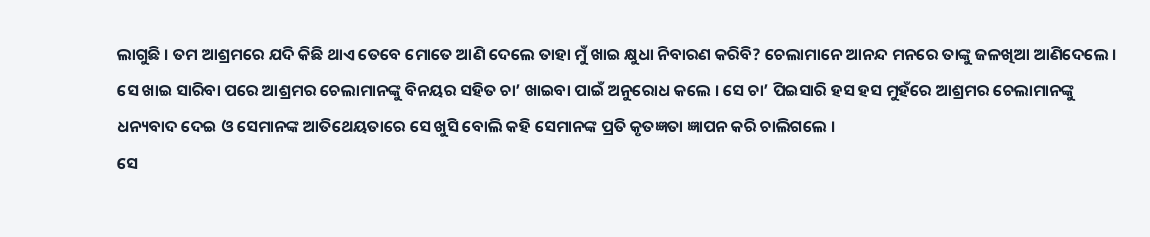ଲାଗୁଛି । ତମ ଆଶ୍ରମରେ ଯଦି କିଛି ଥାଏ ତେବେ ମୋତେ ଆଣି ଦେଲେ ତାହା ମୁଁ ଖାଇ କ୍ଷୁଧା ନିବାରଣ କରିବି? ଚେଲାମାନେ ଆନନ୍ଦ ମନରେ ତାଙ୍କୁ ଜଳଖିଆ ଆଣିଦେଲେ । ସେ ଖାଇ ସାରିବା ପରେ ଆଶ୍ରମର ଚେଲାମାନଙ୍କୁ ବିନୟର ସହିତ ଚା’ ଖାଇବା ପାଇଁ ଅନୁରୋଧ କଲେ । ସେ ଚା’ ପିଇସାରି ହସ ହସ ମୁହଁରେ ଆଶ୍ରମର ଚେଲାମାନଙ୍କୁ ଧନ୍ୟବାଦ ଦେଇ ଓ ସେମାନଙ୍କ ଆତିଥେୟତାରେ ସେ ଖୁସି ବୋଲି କହି ସେମାନଙ୍କ ପ୍ରତି କୃତଜ୍ଞତା ଜ୍ଞାପନ କରି ଚାଲିଗଲେ ।
ସେ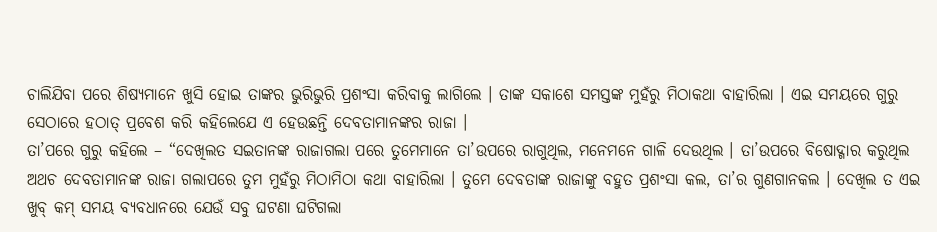ଚାଲିଯିବା ପରେ ଶିଷ୍ୟମାନେ ଖୁସି ହୋଇ ତାଙ୍କର ଭୁରିଭୁରି ପ୍ରଶଂସା କରିବାକୁ ଲାଗିଲେ । ତାଙ୍କ ସକାଶେ ସମସ୍ତଙ୍କ ମୁହଁରୁ ମିଠାକଥା ବାହାରିଲା । ଏଇ ସମୟରେ ଗୁରୁ ସେଠାରେ ହଠାତ୍ ପ୍ରବେଶ କରି କହିଲେଯେ ଏ ହେଉଛନ୍ତି ଦେବତାମାନଙ୍କର ରାଜା ।
ତା’ପରେ ଗୁରୁ କହିଲେ – “ଦେଖିଲତ ସଇତାନଙ୍କ ରାଜାଗଲା ପରେ ତୁମେମାନେ ତା’ଉପରେ ରାଗୁଥିଲ, ମନେମନେ ଗାଳି ଦେଉଥିଲ । ତା’ଉପରେ ବିଷୋଦ୍ଗାର କରୁଥିଲ ଅଥଚ ଦେବତାମାନଙ୍କ ରାଜା ଗଲାପରେ ତୁମ ମୁହଁରୁ ମିଠାମିଠା କଥା ବାହାରିଲା । ତୁମେ ଦେବତାଙ୍କ ରାଜାଙ୍କୁ ବହୁତ ପ୍ରଶଂସା କଲ, ତା’ର ଗୁଣଗାନକଲ । ଦେଖିଲ ତ ଏଇ ଖୁବ୍ କମ୍ ସମୟ ବ୍ୟବଧାନରେ ଯେଉଁ ସବୁ ଘଟଣା ଘଟିଗଲା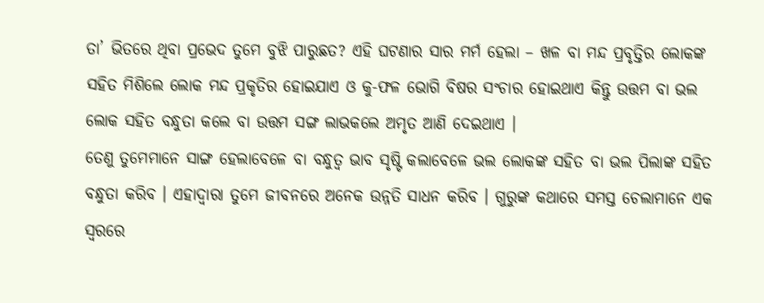ତା’ ଭିତରେ ଥିବା ପ୍ରଭେଦ ତୁମେ ବୁଝି ପାରୁଛତ? ଏହି ଘଟଣାର ସାର ମର୍ମ ହେଲା – ଖଳ ବା ମନ୍ଦ ପ୍ରବୃତ୍ତିର ଲୋକଙ୍କ ସହିତ ମିଶିଲେ ଲୋକ ମନ୍ଦ ପ୍ରକୃତିର ହୋଇଯାଏ ଓ କୁ-ଫଳ ଭୋଗି ବିଷର ସଂଚାର ହୋଇଥାଏ କିନ୍ତୁ ଉତ୍ତମ ବା ଭଲ ଲୋକ ସହିତ ବନ୍ଧୁତା କଲେ ବା ଉତ୍ତମ ସଙ୍ଗ ଲାଭକଲେ ଅମୃତ ଆଣି ଦେଇଥାଏ ।
ତେଣୁ ତୁମେମାନେ ସାଙ୍ଗ ହେଲାବେଳେ ବା ବନ୍ଧୁତ୍ୱ ଭାବ ସୃଷ୍ଟି କଲାବେଳେ ଭଲ ଲୋକଙ୍କ ସହିତ ବା ଭଲ ପିଲାଙ୍କ ସହିତ ବନ୍ଧୁତା କରିବ । ଏହାଦ୍ୱାରା ତୁମେ ଜୀବନରେ ଅନେକ ଉନ୍ନତି ସାଧନ କରିବ । ଗୁରୁଙ୍କ କଥାରେ ସମସ୍ତ ଚେଲାମାନେ ଏକ ସ୍ୱରରେ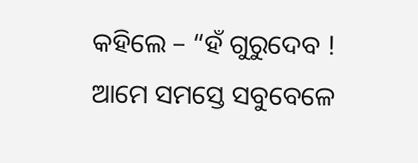କହିଲେ – “ହଁ ଗୁରୁଦେବ ! ଆମେ ସମସ୍ତେ ସବୁବେଳେ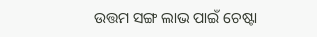ଉତ୍ତମ ସଙ୍ଗ ଲାଭ ପାଇଁ ଚେଷ୍ଟା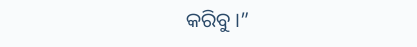କରିବୁ ।”